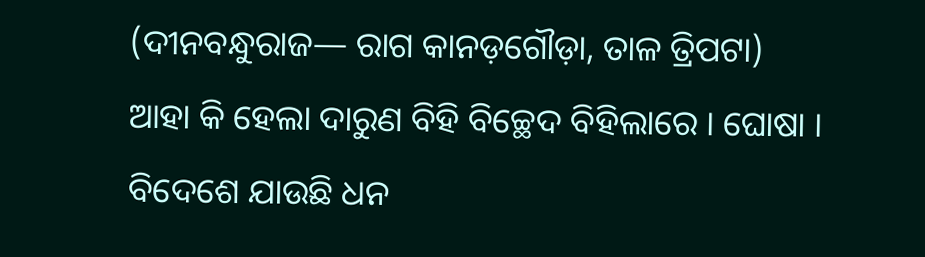(ଦୀନବନ୍ଧୁରାଜ— ରାଗ କାନଡ଼ଗୌଡ଼ା, ତାଳ ତ୍ରିପଟା)
ଆହା କି ହେଲା ଦାରୁଣ ବିହି ବିଚ୍ଛେଦ ବିହିଲାରେ । ଘୋଷା ।
ବିଦେଶେ ଯାଉଛି ଧନ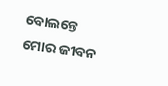ବୋଲନ୍ତେ ମୋର ଜୀବନ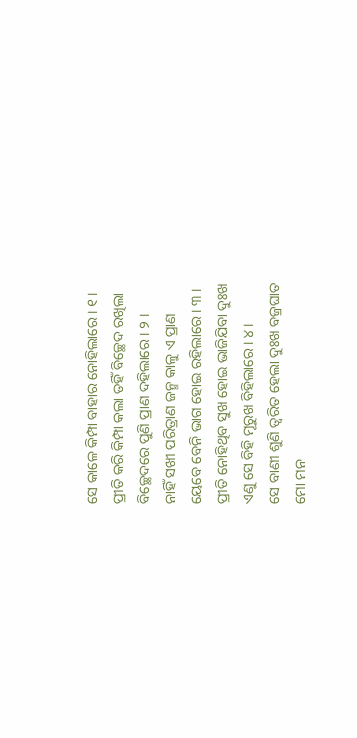ସେ କାଳେ କିମ୍ପା ବାହାର ନୋହିଲାରେ । ୧ ।
ପ୍ରୀତି କରି କିମ୍ପା କଲା ତହିଁ ବିଚ୍ଛେଦ ରଖିଲା
ବିଚ୍ଛେଦରେ ପୁଣି ପ୍ରାଣ ଦହିଲାରେ । ୨ ।
ନାହିଁ ସଖୀ ପରିତ୍ରାଣ ଜନ୍ମ କାଳୁ ଏ ପ୍ରାଣ
ୟେବେ ବେନି ଭାଗ ହୋଇ ରହିଲାରେ । ୩ ।
ପ୍ରୀତି ନୋହିଥିବ ସୁଖ ହୋଇ ଭାଜିଯିବା ଦୁଃଖ
ଏଣୁ ସେ ବିହି ମୂରୁଖ ବିହିଲାରେ । ୪ ।
ସେ ବାଣୀ ଶୁଣି ତ୍ୱରିତ ହେଲା ଦୁଃଖ ବଜ୍ରଘାତ
ମୋ ମନ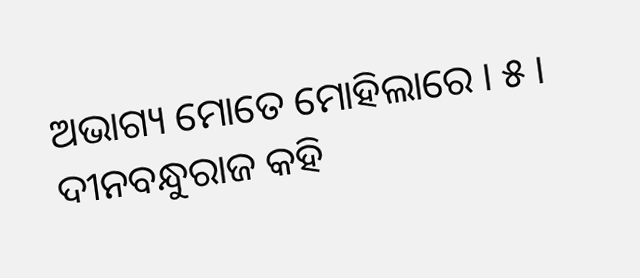ଅଭାଗ୍ୟ ମୋତେ ମୋହିଲାରେ । ୫ ।
ଦୀନବନ୍ଧୁରାଜ କହି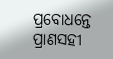ପ୍ରବୋଧନ୍ତେ ପ୍ରାଣସହୀ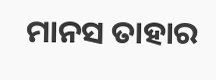ମାନସ ତାହାର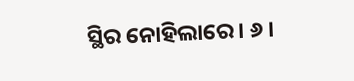ସ୍ଥିର ନୋହିଲାରେ । ୬ ।